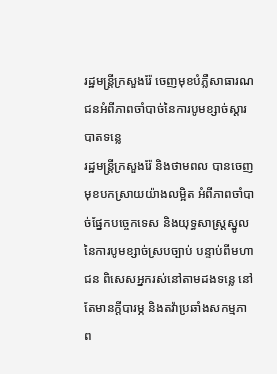រដ្ឋមន្ត្រីក្រសួងរ៉ែ ចេញមុខបំភ្លឺសាធារណជនអំពីភាពចាំបាច់នៃការបូមខ្សាច់ស្ដារបាតទន្លេ
រដ្ឋមន្ត្រីក្រសួងរ៉ែ និងថាមពល បានចេញមុខបកស្រាយយ៉ាងលម្អិត អំពីភាពចាំបាច់ផ្នែកបច្ចេកទេស និងយុទ្ធសាស្ត្រស្នូលនៃការបូមខ្សាច់ស្របច្បាប់ បន្ទាប់ពីមហាជន ពិសេសអ្នករស់នៅតាមដងទន្លេ នៅតែមានក្តីបារម្ភ និងតវ៉ាប្រឆាំងសកម្មភាព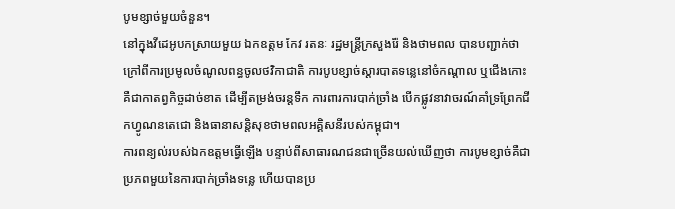បូមខ្សាច់មួយចំនួន។
នៅក្នុងវីដេអូបកស្រាយមួយ ឯកឧត្តម កែវ រតនៈ រដ្ឋមន្ត្រីក្រសួងរ៉ែ និងថាមពល បានបញ្ជាក់ថា ក្រៅពីការប្រមូលចំណូលពន្ធចូលថវិកាជាតិ ការបូបខ្សាច់ស្ដារបាតទន្លេនៅចំកណ្ដាល ឬជើងកោះ គឺជាកាតព្វកិច្ចដាច់ខាត ដើម្បីតម្រង់ចរន្តទឹក ការពារការបាក់ច្រាំង បើកផ្លូវនាវាចរណ៍គាំទ្រព្រែកជីកហ្វូណនតេជោ និងធានាសន្តិសុខថាមពលអគ្គិសនីរបស់កម្ពុជា។
ការពន្យល់របស់ឯកឧត្តមធ្វើឡើង បន្ទាប់ពីសាធារណជនជាច្រើនយល់ឃើញថា ការបូមខ្សាច់គឺជាប្រភពមួយនៃការបាក់ច្រាំងទន្លេ ហើយបានប្រ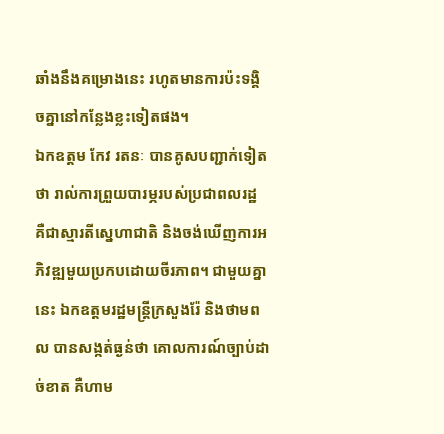ឆាំងនឹងគម្រោងនេះ រហូតមានការប៉ះទង្គិចគ្នានៅកន្លែងខ្លះទៀតផង។
ឯកឧត្តម កែវ រតនៈ បានគូសបញ្ជាក់ទៀតថា រាល់ការព្រួយបារម្ភរបស់ប្រជាពលរដ្ឋ គឺជាស្មារតីស្នេហាជាតិ និងចង់ឃើញការអភិវឌ្ឍមួយប្រកបដោយចីរភាព។ ជាមួយគ្នានេះ ឯកឧត្តមរដ្ឋមន្រ្តីក្រសួងរ៉ែ និងថាមពល បានសង្កត់ធ្ងន់ថា គោលការណ៍ច្បាប់ដាច់ខាត គឺហាម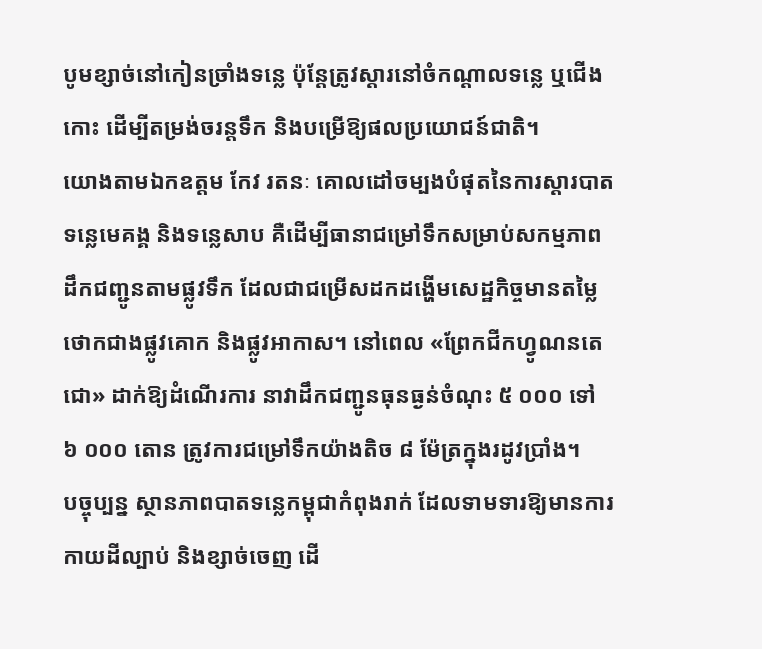បូមខ្សាច់នៅកៀនច្រាំងទន្លេ ប៉ុន្តែត្រូវស្ដារនៅចំកណ្ដាលទន្លេ ឬជើងកោះ ដើម្បីតម្រង់ចរន្តទឹក និងបម្រើឱ្យផលប្រយោជន៍ជាតិ។
យោងតាមឯកឧត្តម កែវ រតនៈ គោលដៅចម្បងបំផុតនៃការស្ដារបាតទន្លេមេគង្គ និងទន្លេសាប គឺដើម្បីធានាជម្រៅទឹកសម្រាប់សកម្មភាពដឹកជញ្ជូនតាមផ្លូវទឹក ដែលជាជម្រើសដកដង្ហើមសេដ្ឋកិច្ចមានតម្លៃថោកជាងផ្លូវគោក និងផ្លូវអាកាស។ នៅពេល «ព្រែកជីកហ្វូណនតេជោ» ដាក់ឱ្យដំណើរការ នាវាដឹកជញ្ជូនធុនធ្ងន់ចំណុះ ៥ ០០០ ទៅ ៦ ០០០ តោន ត្រូវការជម្រៅទឹកយ៉ាងតិច ៨ ម៉ែត្រក្នុងរដូវប្រាំង។
បច្ចុប្បន្ន ស្ថានភាពបាតទន្លេកម្ពុជាកំពុងរាក់ ដែលទាមទារឱ្យមានការកាយដីល្បាប់ និងខ្សាច់ចេញ ដើ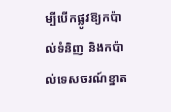ម្បីបើកផ្លូវឱ្យកប៉ាល់ទំនិញ និងកប៉ាល់ទេសចរណ៍ខ្នាត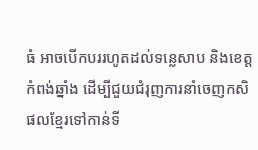ធំ អាចបើកបររហូតដល់ទន្លេសាប និងខេត្តកំពង់ឆ្នាំង ដើម្បីជួយជំរុញការនាំចេញកសិផលខ្មែរទៅកាន់ទី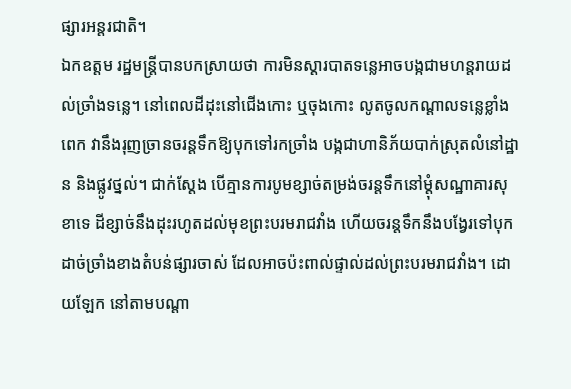ផ្សារអន្តរជាតិ។
ឯកឧត្តម រដ្ឋមន្រ្តីបានបកស្រាយថា ការមិនស្ដារបាតទន្លេអាចបង្កជាមហន្តរាយដល់ច្រាំងទន្លេ។ នៅពេលដីដុះនៅជើងកោះ ឬចុងកោះ លូតចូលកណ្ដាលទន្លេខ្លាំងពេក វានឹងរុញច្រានចរន្តទឹកឱ្យបុកទៅរកច្រាំង បង្កជាហានិភ័យបាក់ស្រុតលំនៅដ្ឋាន និងផ្លូវថ្នល់។ ជាក់ស្ដែង បើគ្មានការបូមខ្សាច់តម្រង់ចរន្តទឹកនៅម្តុំសណ្ឋាគារសុខាទេ ដីខ្សាច់នឹងដុះរហូតដល់មុខព្រះបរមរាជវាំង ហើយចរន្តទឹកនឹងបង្វែរទៅបុកដាច់ច្រាំងខាងតំបន់ផ្សារចាស់ ដែលអាចប៉ះពាល់ផ្ទាល់ដល់ព្រះបរមរាជវាំង។ ដោយឡែក នៅតាមបណ្តា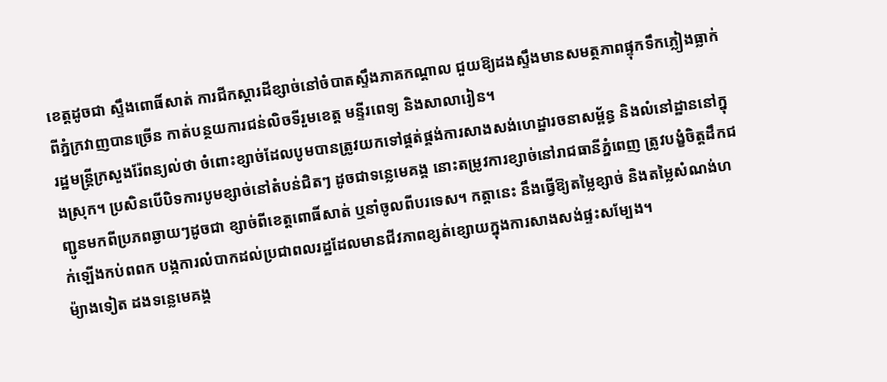ខេត្តដូចជា ស្ទឹងពោធិ៍សាត់ ការជីកស្ដារដីខ្សាច់នៅចំបាតស្ទឹងភាគកណ្តាល ជួយឱ្យដងស្ទឹងមានសមត្ថភាពផ្ទុកទឹកភ្លៀងធ្លាក់ពីភ្នំក្រវាញបានច្រើន កាត់បន្ថយការជន់លិចទីរួមខេត្ត មន្ទីរពេទ្យ និងសាលារៀន។
រដ្ឋមន្រ្តីក្រសួងរ៉ែពន្យល់ថា ចំពោះខ្សាច់ដែលបូមបានត្រូវយកទៅផ្គត់ផ្គង់ការសាងសង់ហេដ្ឋារចនាសម្ព័ន្ធ និងលំនៅដ្ឋាននៅក្នុងស្រុក។ ប្រសិនបើបិទការបូមខ្សាច់នៅតំបន់ជិតៗ ដូចជាទន្លេមេគង្គ នោះតម្រូវការខ្សាច់នៅរាជធានីភ្នំពេញ ត្រូវបង្ខំចិត្តដឹកជញ្ជូនមកពីប្រភពឆ្ងាយៗដូចជា ខ្សាច់ពីខេត្តពោធិ៍សាត់ ឬនាំចូលពីបរទេស។ កត្តានេះ នឹងធ្វើឱ្យតម្លៃខ្សាច់ និងតម្លៃសំណង់ហក់ឡើងកប់ពពក បង្កការលំបាកដល់ប្រជាពលរដ្ឋដែលមានជីវភាពខ្សត់ខ្សោយក្នុងការសាងសង់ផ្ទះសម្បែង។
ម៉្យាងទៀត ដងទន្លេមេគង្គ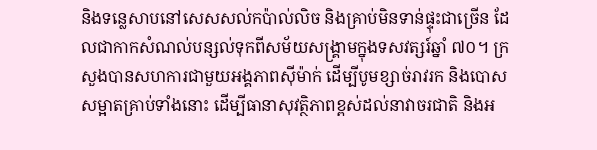និងទន្លេសាបនៅសេសសល់កប៉ាល់លិច និងគ្រាប់មិនទាន់ផ្ទុះជាច្រើន ដែលជាកាកសំណល់បន្សល់ទុកពីសម័យសង្គ្រាមក្នុងទសវត្សរ៍ឆ្នាំ ៧០។ ក្រសួងបានសហការជាមួយអង្គភាពស៊ីម៉ាក់ ដើម្បីបូមខ្សាច់រាវរក និងបោសសម្អាតគ្រាប់ទាំងនោះ ដើម្បីធានាសុវត្ថិភាពខ្ពស់ដល់នាវាចរជាតិ និងអ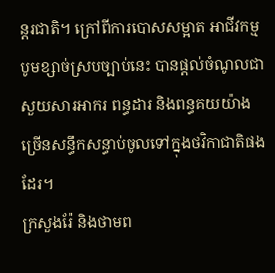ន្តរជាតិ។ ក្រៅពីការបោសសម្អាត អាជីវកម្មបូមខ្សាច់ស្របច្បាប់នេះ បានផ្តល់ចំណូលជាសួយសារអាករ ពន្ធដារ និងពន្ធគយយ៉ាងច្រើនសន្ធឹកសន្ធាប់ចូលទៅក្នុងថវិកាជាតិផងដែរ។
ក្រសួងរ៉ែ និងថាមព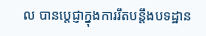ល បានប្តេជ្ញាក្នុងការរឹតបន្តឹងបទដ្ឋាន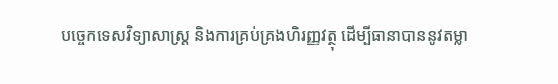បច្ចេកទេសវិទ្យាសាស្ត្រ និងការគ្រប់គ្រងហិរញ្ញវត្ថុ ដើម្បីធានាបាននូវតម្លា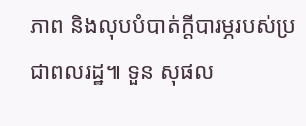ភាព និងលុបបំបាត់ក្តីបារម្ភរបស់ប្រជាពលរដ្ឋ៕ ទួន សុផល